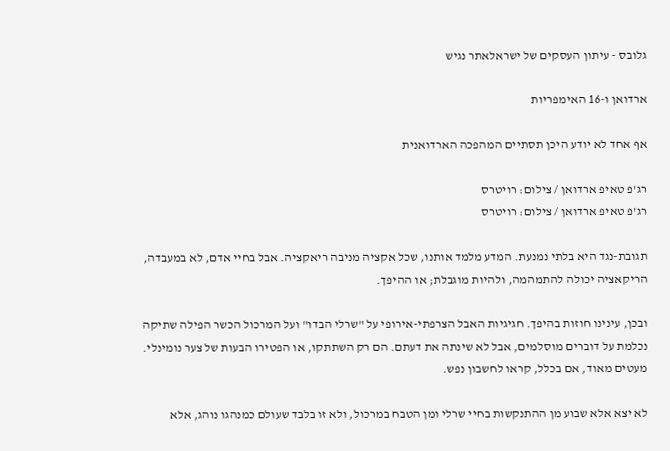גלובס - עיתון העסקים של ישראלאתר נגיש

ארדואן ו-16 האימפריות

אף אחד לא יודע היכן תסתיים המהפכה הארדואנית

רג'פ טאיפ ארדואן / צילום: רויטרס
רג'פ טאיפ ארדואן / צילום: רויטרס

תגובת-נגד היא בלתי נמנעת. המדע מלמד אותנו, שכל אקציה מניבה ריאקציה. אבל בחיי אדם, לא במעבדה, הריקאציה יכולה להתמהמה, ולהיות מוגבלת; או ההיפך.

ובכן, עינינו חוזות בהיפך. חגיגיות האבל הצרפתי-אירופי על "שרלי הבדו" ועל המרכול הכשר הפילה שתיקה נכלמת על דוברים מוסלמים, אבל לא שינתה את דעתם. הם רק השתתקו, או הפטירו הבעות של צער נומינלי. מעטים מאוד, אם בכלל, קראו לחשבון נפש.

לא יצא אלא שבוע מן ההתנקשות בחיי שרלי ומן הטבח במרכול, ולא זו בלבד שעולם כמנהגו נוהג, אלא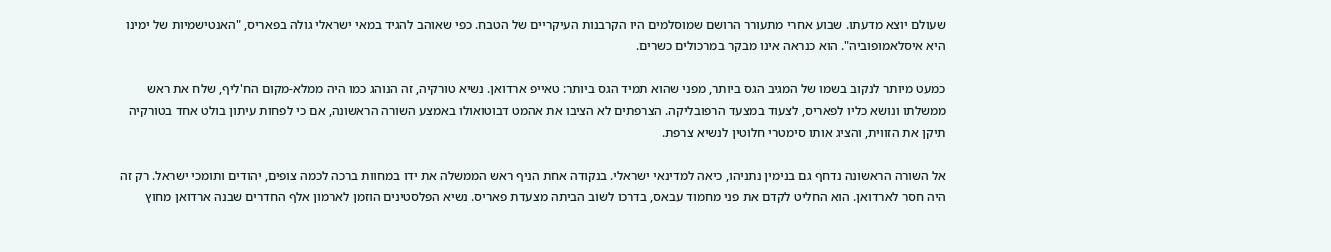שעולם יוצא מדעתו. שבוע אחרי מתעורר הרושם שמוסלמים היו הקרבנות העיקריים של הטבח. כפי שאוהב להגיד במאי ישראלי גולה בפאריס, "האנטישמיות של ימינו היא איסלאמופוביה". הוא כנראה אינו מבקר במרכולים כשרים.

כמעט מיותר לנקוב בשמו של המגיב הגס ביותר, מפני שהוא תמיד הגס ביותר: טאייפ ארדואן. נשיא טורקיה, זה הנוהג כמו היה ממלא-מקום הח'ליף, שלח את ראש ממשלתו ונושא כליו לפאריס, לצעוד במצעד הרפובליקה. הצרפתים לא הציבו את אהמט דבוטואולו באמצע השורה הראשונה, אם כי לפחות עיתון בולט אחד בטורקיה תיקן את הזווית, והציג אותו סימטרי חלוטין לנשיא צרפת.

אל השורה הראשונה נדחף גם בנימין נתניהו, כיאה למדינאי ישראלי. בנקודה אחת הניף ראש הממשלה את ידו במחוות ברכה לכמה צופים, יהודים ותומכי ישראל. רק זה היה חסר לארדואן. הוא החליט לקדם את פני מחמוד עבאס, בדרכו לשוב הביתה מצעדת פאריס. נשיא הפלסטינים הוזמן לארמון אלף החדרים שבנה ארדואן מחוץ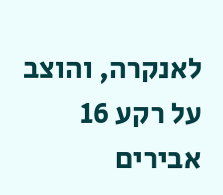לאנקרה, והוצב על רקע 16 אבירים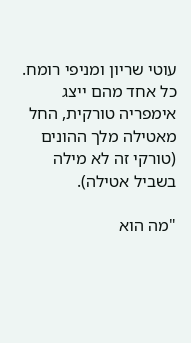עוטי שריון ומניפי רומח. כל אחד מהם ייצג אימפריה טורקית, החל מאטילה מלך ההונים (טורקי זה לא מילה בשביל אטילה).

"מה הוא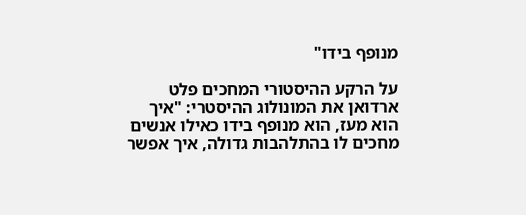מנופף בידו"

על הרקע ההיסטורי המחכים פלט ארדואן את המונולוג ההיסטרי: "איך הוא מעז, הוא מנופף בידו כאילו אנשים מחכים לו בהתלהבות גדולה, איך אפשר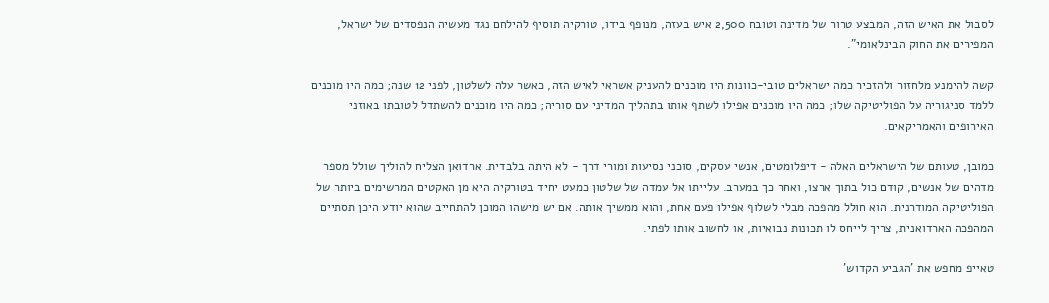לסבול את האיש הזה, המבצע טרור של מדינה וטובח 2,500 איש בעזה, מנופף בידו, טורקיה תוסיף להילחם נגד מעשיה הנפסדים של ישראל, המפירים את החוק הבינלאומי".

קשה להימנע מלחזור ולהזכיר כמה ישראלים טובי-כוונות היו מוכנים להעניק אשראי לאיש הזה, כאשר עלה לשלטון, לפני 12 שנה; כמה היו מוכנים ללמד סניגוריה על הפוליטיקה שלו; כמה היו מוכנים אפילו לשתף אותו בתהליך המדיני עם סוריה; כמה היו מוכנים להשתדל לטובתו באוזני האירופים והאמריקאים.

כמובן, טעותם של הישראלים האלה - דיפלומטים, אנשי עסקים, סוכני נסיעות ומורי דרך - לא היתה בלבדית. ארדואן הצליח להוליך שולל מספר מדהים של אנשים, קודם כול בתוך ארצו, ואחר כך במערב. עלייתו אל עמדה של שלטון כמעט יחיד בטורקיה היא מן האקטים המרשימים ביותר של הפוליטיקה המודרנית. הוא חולל מהפכה מבלי לשלוף אפילו פעם אחת, והוא ממשיך אותה. אם יש מישהו המוכן להתחייב שהוא יודע היכן תסתיים המהפכה הארדואנית, צריך לייחס לו תכונות נבואיות, או לחשוב אותו לפתי.

טאייפ מחפש את 'הגביע הקדוש'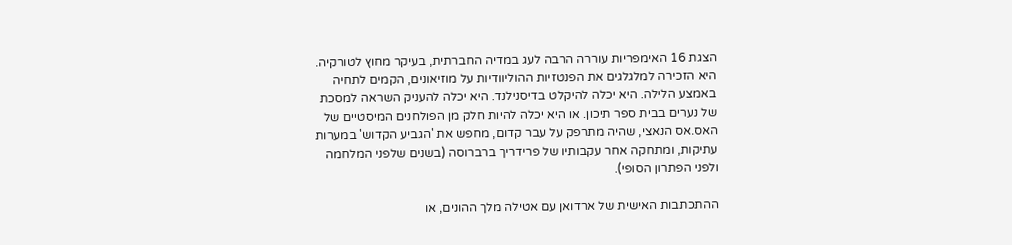הצגת 16 האימפריות עוררה הרבה לעג במדיה החברתית, בעיקר מחוץ לטורקיה. היא הזכירה למלגלגים את הפנטזיות ההוליוודיות על מוזיאונים, הקמים לתחיה באמצע הלילה. היא יכלה להיקלט בדיסנילנד. היא יכלה להעניק השראה למסכת של נערים בבית ספר תיכון. או היא יכלה להיות חלק מן הפולחנים המיסטיים של האס.אס הנאצי, שהיה מתרפק על עבר קדום, מחפש את 'הגביע הקדוש' במערות עתיקות, ומתחקה אחר עקבותיו של פרידריך ברברוסה (בשנים שלפני המלחמה ולפני הפתרון הסופי).

ההתכתבות האישית של ארדואן עם אטילה מלך ההונים, או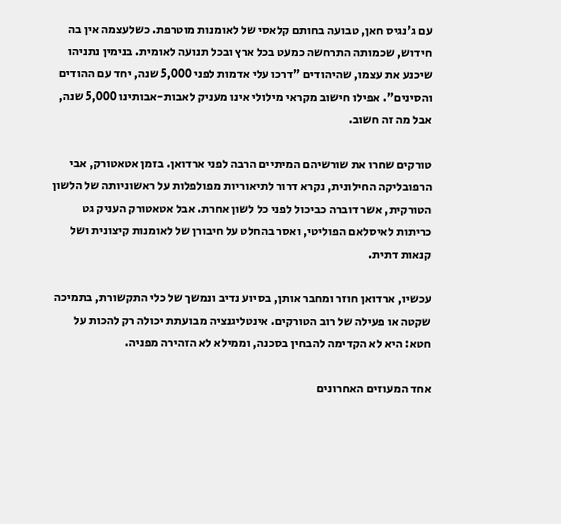עם ג'נגיס חאן, טבועה בחותם קלאסי של לאומנות מוטרפת. כשלעצמה אין בה חידוש, שכמותה התרחשה כמעט בכל ארץ ובכל תנועה לאומית. בנימין נתניהו שיכנע את עצמו, שהיהודים "דרכו עלי אדמות לפני 5,000 שנה, יחד עם ההודים והסינים". אפילו חישוב מקראי מילולי אינו מעניק לאבות-אבותינו 5,000 שנה, אבל מה זה חשוב.

טורקים שחרו את שורשיהם המיתיים הרבה לפני ארדואן. בזמן אטאטורק, אבי הרפובליקה החילונית, נקרא דרור לתיאוריות מפולפלות על ראשוניותה של הלשון הטורקית, אשר דוברה כביכול לפני כל לשון אחרת. אבל אטאטורק העניק גט כריתות לאיסלאם הפוליטי, ואסר בהחלט על חיבורן של לאומנות קיצונית ושל קנאות דתית.

עכשיו, ארדואן חוזר ומחבר אותן, בסיוע נדיב ונמשך של כלי התקשורת, בתמיכה שקטה או פעילה של רוב הטורקים. אינטליגנציה מבועתת יכולה רק להכות על חטא: היא לא הקדימה להבחין בסכנה, וממילא לא הזהירה מפניה.

אחד המעוזים האחרונים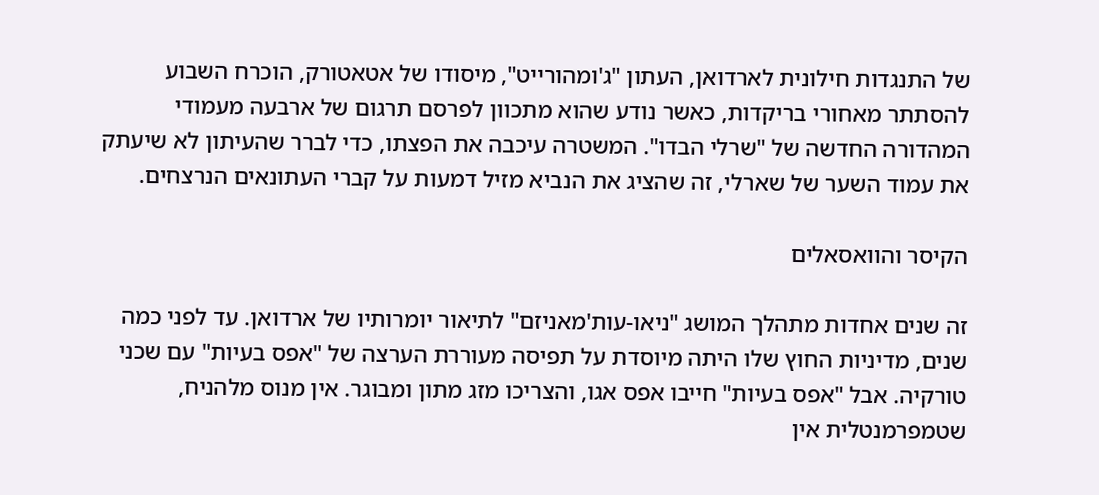של התנגדות חילונית לארדואן, העתון "ג'ומהורייט", מיסודו של אטאטורק, הוכרח השבוע להסתתר מאחורי בריקדות, כאשר נודע שהוא מתכוון לפרסם תרגום של ארבעה מעמודי המהדורה החדשה של "שרלי הבדו". המשטרה עיכבה את הפצתו, כדי לברר שהעיתון לא שיעתק את עמוד השער של שארלי, זה שהציג את הנביא מזיל דמעות על קברי העתונאים הנרצחים.

הקיסר והוואסאלים

זה שנים אחדות מתהלך המושג "ניאו-עות'מאניזם" לתיאור יומרותיו של ארדואן. עד לפני כמה שנים, מדיניות החוץ שלו היתה מיוסדת על תפיסה מעוררת הערצה של "אפס בעיות" עם שכני טורקיה. אבל "אפס בעיות" חייבו אפס אגו, והצריכו מזג מתון ומבוגר. אין מנוס מלהניח, שטמפרמנטלית אין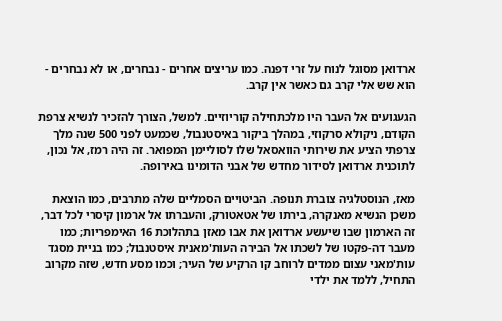ארדואן מסוגל לנוח על זרי דפנה. כמו עריצים אחרים - נבחרים, או לא נבחרים - הוא שש אלי קרב גם כאשר אין קרב.

הגעגועים אל העבר היו מלכתחילה קוריוזיים. למשל, הצורך להזכיר לנשיא צרפת הקודם, ניקולא סרקוזי, במהלך ביקור באיסטנבול, שכמעט לפני 500 שנה מלך צרפתי הציע את שירותי הוואסאל שלו לסוליימן המפואר. זה היה רמז, אל נכון, לתוכנית ארדואן לסידור מחדש של אבני הדומינו באירופה.

מאז, הנוסטלגיה צוברת תנופה. הביטויים הסמליים שלה מתרבים, כמו הוצאת משכן הנשיא מאנקרה, בירתו של אטאטורק, והעברתו אל ארמון קיסרי לכל דבר, זה הארמון שבו שיעשע ארדואן את אבו מאזן בתהלוכת 16 האימפריות; כמו מעבר דה-פקטו של לשכתו אל הבירה העות'מאנית איסטנבול; כמו בניית מסגד עות'מאני עצום ממדים לרוחב קו הרקיע של העיר; וכמו מסע חדש, שזה מקרוב התחיל, ללמד את ילדי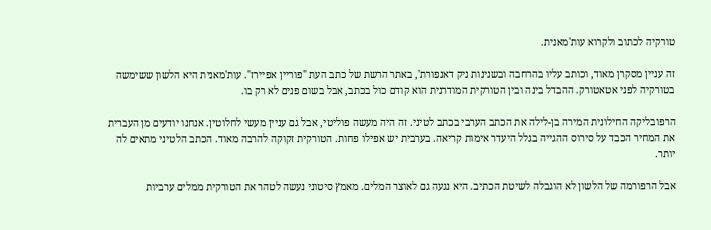טורקיה לכתוב ולקרוא עות'מאנית.

זה עניין מסקרן מאוד, וכותב עליו בהרחבה ובשנינות ניק דאנפורת', באתר הרשת של כתב העת "פוריין אפיירז". עות'מאנית היא הלשון ששימשה בטורקיה לפני אטאטורק. ההבדל בינה ובין הטורקית המודרנית הוא קודם כול בכתב, אבל בשום פנים לא רק בו.

הרפובליקה החילונית המירה בן-לילה את הכתב הערבי בכתב לטיני. זה היה מעשה פוליטי, אבל גם עניין מעשי לחלוטין. אנחנו יודעים מן העברית את המחיר הכבד על סירוס ההגייה בגלל היעדר אימות קריאה. בערבית יש אפילו פחות. הטורקית זקוקה להרבה מאוד. הכתב הלטיני מתאים לה יותר.

אבל הרפורמה של הלשון לא הוגבלה לשיטת הכתיב. היא נגעה גם לאוצר המלים. מאמץ סיטוני נעשה לטהר את הטורקית ממלים ערביות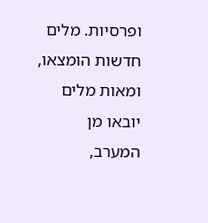ופרסיות. מלים חדשות הומצאו, ומאות מלים יובאו מן המערב,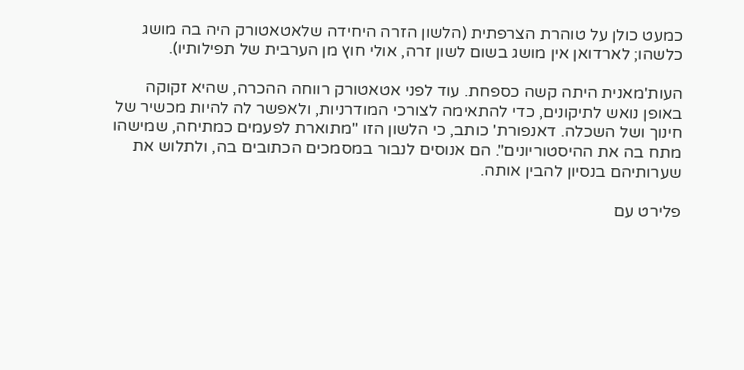כמעט כולן על טוהרת הצרפתית (הלשון הזרה היחידה שלאטאטורק היה בה מושג כלשהו; לארדואן אין מושג בשום לשון זרה, אולי חוץ מן הערבית של תפילותיו).

העות'מאנית היתה קשה כספחת. עוד לפני אטאטורק רווחה ההכרה, שהיא זקוקה באופן נואש לתיקונים, כדי להתאימה לצורכי המודרניות, ולאפשר לה להיות מכשיר של חינוך ושל השכלה. דאנפורת' כותב, כי הלשון הזו "מתוארת לפעמים כמתיחה, שמישהו מתח בה את ההיסטוריונים". הם אנוסים לנבור במסמכים הכתובים בה, ולתלוש את שערותיהם בנסיון להבין אותה.

פלירט עם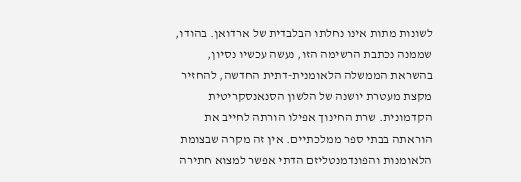לשונות מתות אינו נחלתו הבלבדית של ארדואן. בהודו, שממנה נכתבת הרשימה הזו, נעשה עכשיו נסיון, בהשראת הממשלה הלאומנית-דתית החדשה, להחזיר מקצת מעטרת יושנה של הלשון הסנאנסקריטית הקדמונית. שרת החינוך אפילו הורתה לחייב את הוראתה בבתי ספר ממלכתיים. אין זה מקרה שבצומת הלאומנות והפונדמנטליזם הדתי אפשר למצוא חתירה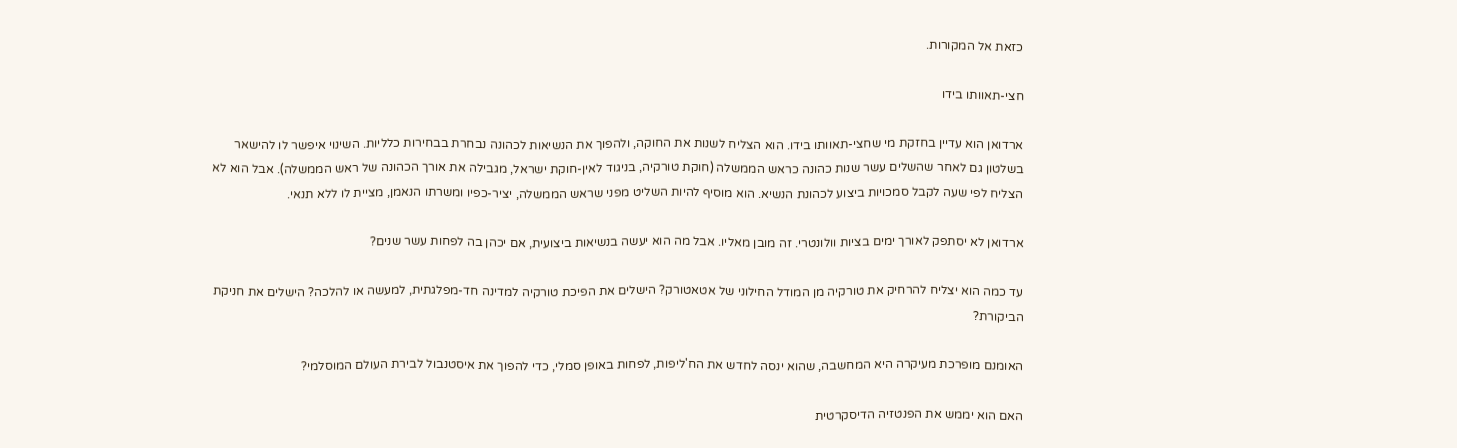כזאת אל המקורות.

חצי-תאוותו בידו

ארדואן הוא עדיין בחזקת מי שחצי-תאוותו בידו. הוא הצליח לשנות את החוקה, ולהפוך את הנשיאות לכהונה נבחרת בבחירות כלליות. השינוי איפשר לו להישאר בשלטון גם לאחר שהשלים עשר שנות כהונה כראש הממשלה (חוקת טורקיה, בניגוד לאין-חוקת ישראל, מגבילה את אורך הכהונה של ראש הממשלה). אבל הוא לא הצליח לפי שעה לקבל סמכויות ביצוע לכהונת הנשיא. הוא מוסיף להיות השליט מפני שראש הממשלה, יציר-כפיו ומשרתו הנאמן, מציית לו ללא תנאי.

ארדואן לא יסתפק לאורך ימים בציות וולונטרי. זה מובן מאליו. אבל מה הוא יעשה בנשיאות ביצועית, אם יכהן בה לפחות עשר שנים?

עד כמה הוא יצליח להרחיק את טורקיה מן המודל החילוני של אטאטורק? הישלים את הפיכת טורקיה למדינה חד-מפלגתית, למעשה או להלכה? הישלים את חניקת הביקורת?

האומנם מופרכת מעיקרה היא המחשבה, שהוא ינסה לחדש את הח'ליפות, לפחות באופן סמלי, כדי להפוך את איסטנבול לבירת העולם המוסלמי?

האם הוא יממש את הפנטזיה הדיסקרטית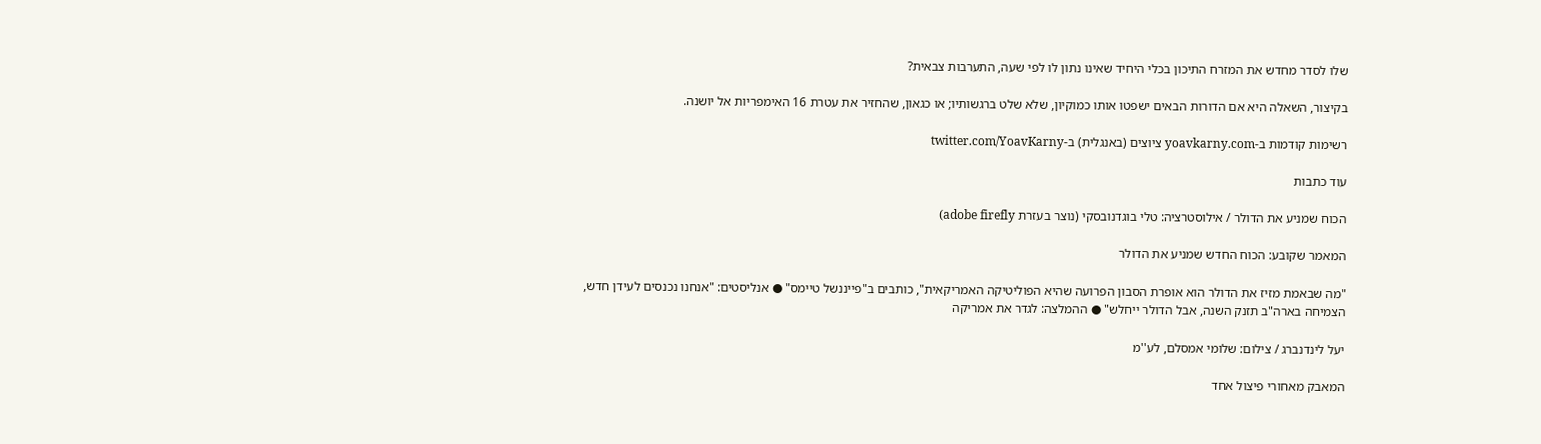שלו לסדר מחדש את המזרח התיכון בכלי היחיד שאינו נתון לו לפי שעה, התערבות צבאית?

בקיצור, השאלה היא אם הדורות הבאים ישפטו אותו כמוקיון, שלא שלט ברגשותיו; או כגאון, שהחזיר את עטרת 16 האימפריות אל יושנה.

רשימות קודמות ב-yoavkarny.com ציוצים (באנגלית) ב-twitter.com/YoavKarny

עוד כתבות

הכוח שמניע את הדולר / אילוסטרציה: טלי בוגדנובסקי (נוצר בעזרת adobe firefly)

המאמר שקובע: הכוח החדש שמניע את הדולר

"מה שבאמת מזיז את הדולר הוא אופרת הסבון הפרועה שהיא הפוליטיקה האמריקאית", כותבים ב"פייננשל טיימס" ● אנליסטים: "אנחנו נכנסים לעידן חדש, הצמיחה בארה"ב תזנק השנה, אבל הדולר ייחלש" ● ההמלצה: לגדר את אמריקה

יעל לינדנברג / צילום: שלומי אמסלם, לע''מ

המאבק מאחורי פיצול אחד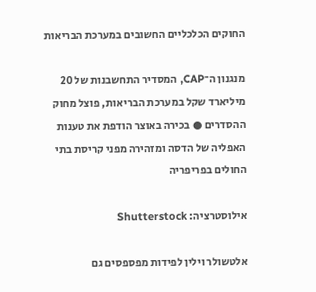החוקים הכלכליים החשובים במערכת הבריאות

מנגנון ה־CAP, המסדיר התחשבנות של 20 מיליארד שקל במערכת הבריאות, פוצל מחוק ההסדרים ● בכירה באוצר הודפת את טענות האפליה של הדסה ומזהירה מפני קריסת בתי החולים בפריפריה

אילוסטרציה: Shutterstock

אלטשולר וילין לפידות מפספסים גם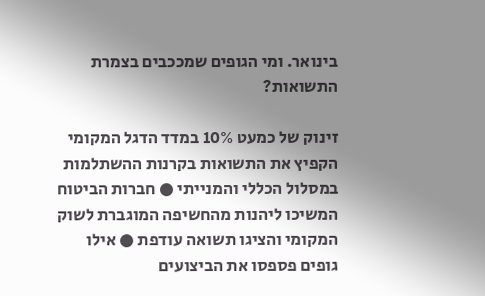בינואר. ומי הגופים שמככבים בצמרת התשואות?

זינוק של כמעט 10% במדד הדגל המקומי הקפיץ את התשואות בקרנות ההשתלמות במסלול הכללי והמנייתי ● חברות הביטוח המשיכו ליהנות מהחשיפה המוגברת לשוק המקומי והציגו תשואה עודפת ● אילו גופים פספסו את הביצועים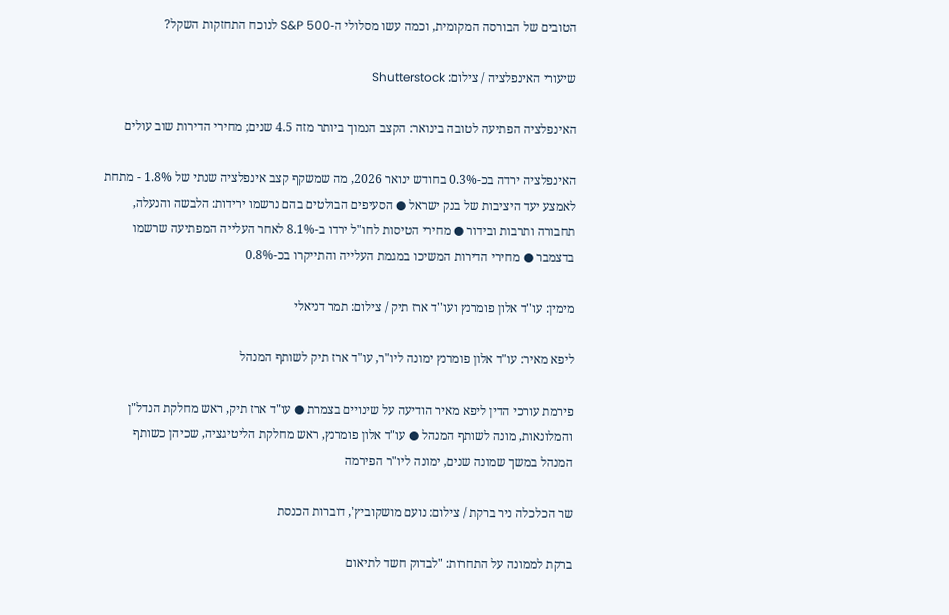הטובים של הבורסה המקומית, וכמה עשו מסלולי ה-S&P 500 לנוכח התחזקות השקל?

שיעורי האינפלציה / צילום: Shutterstock

האינפלציה הפתיעה לטובה בינואר: הקצב הנמוך ביותר מזה 4.5 שנים; מחירי הדירות שוב עולים

האינפלציה ירדה בכ-0.3% בחודש ינואר 2026, מה שמשקף קצב אינפלציה שנתי של 1.8% - מתחת לאמצע יעד היציבות של בנק ישראל ● הסעיפים הבולטים בהם נרשמו ירידות: הלבשה והנעלה, תחבורה ותרבות ובידור ● מחירי הטיסות לחו"ל ירדו ב-8.1% לאחר העלייה המפתיעה שרשמו בדצמבר ● מחירי הדירות המשיכו במגמת העלייה והתייקרו בכ-0.8%

מימין: עו''ד אלון פומרנץ ועו''ד ארז תיק / צילום: תמר דניאלי

ליפא מאיר: עו"ד אלון פומרנץ ימונה ליו"ר, עו"ד ארז תיק לשותף המנהל

פירמת עורכי הדין ליפא מאיר הודיעה על שינויים בצמרת ● עו"ד ארז תיק, ראש מחלקת הנדל"ן והמלונאות, מונה לשותף המנהל ● עו"ד אלון פומרנץ, ראש מחלקת הליטיגציה, שכיהן כשותף המנהל במשך שמונה שנים, ימונה ליו"ר הפירמה

שר הכלכלה ניר ברקת / צילום: נועם מושקוביץ', דוברות הכנסת

ברקת לממונה על התחרות: "לבדוק חשד לתיאום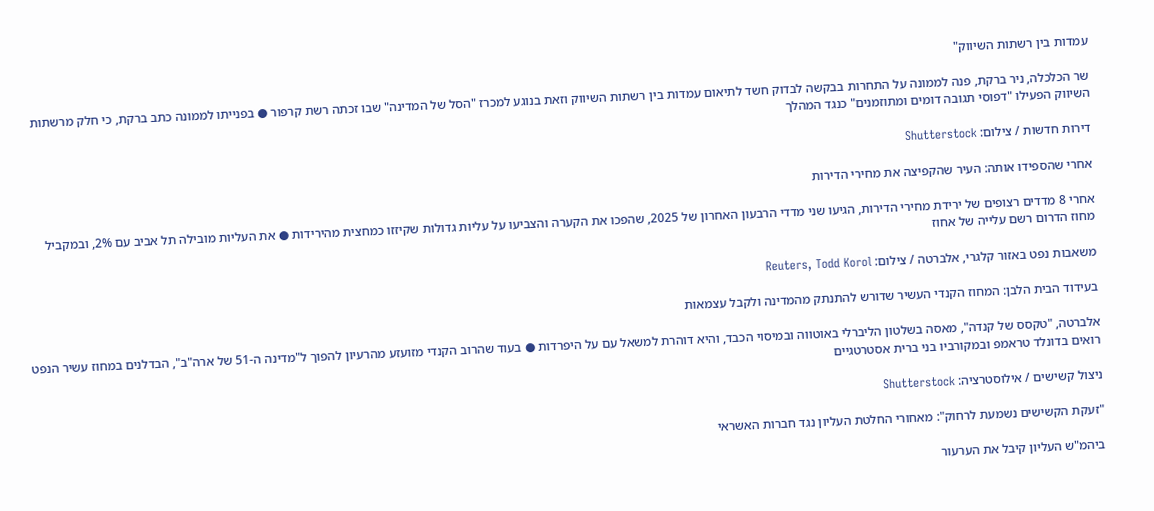עמדות בין רשתות השיווק"

שר הכלכלה, ניר ברקת, פנה לממונה על התחרות בבקשה לבדוק חשד לתיאום עמדות בין רשתות השיווק וזאת בנוגע למכרז "הסל של המדינה" שבו זכתה רשת קרפור ● בפנייתו לממונה כתב ברקת, כי חלק מרשתות השיווק הפעילו "דפוסי תגובה דומים ומתוזמנים" כנגד המהלך

דירות חדשות / צילום: Shutterstock

אחרי שהספידו אותה: העיר שהקפיצה את מחירי הדירות

אחרי 8 מדדים רצופים של ירידת מחירי הדירות, הגיעו שני מדדי הרבעון האחרון של 2025, שהפכו את הקערה והצביעו על עליות גדולות שקיזזו כמחצית מהירידות ● את העליות מובילה תל אביב עם 2%, ובמקביל מחוז הדרום רשם עלייה של אחוז

משאבות נפט באזור קלגרי, אלברטה / צילום: Reuters, Todd Korol

בעידוד הבית הלבן: המחוז הקנדי העשיר שדורש להתנתק מהמדינה ולקבל עצמאות

אלברטה, "טקסס של קנדה", מאסה בשלטון הליברלי באוטווה ובמיסוי הכבד, והיא דוהרת למשאל עם על היפרדות ● בעוד שהרוב הקנדי מזועזע מהרעיון להפוך ל"מדינה ה-51 של ארה"ב", הבדלנים במחוז עשיר הנפט רואים בדונלד טראמפ ובמקורביו בני ברית אסטרטגיים

ניצול קשישים / אילוסטרציה: Shutterstock

"זעקת הקשישים נשמעת לרחוק": מאחורי החלטת העליון נגד חברות האשראי

ביהמ"ש העליון קיבל את הערעור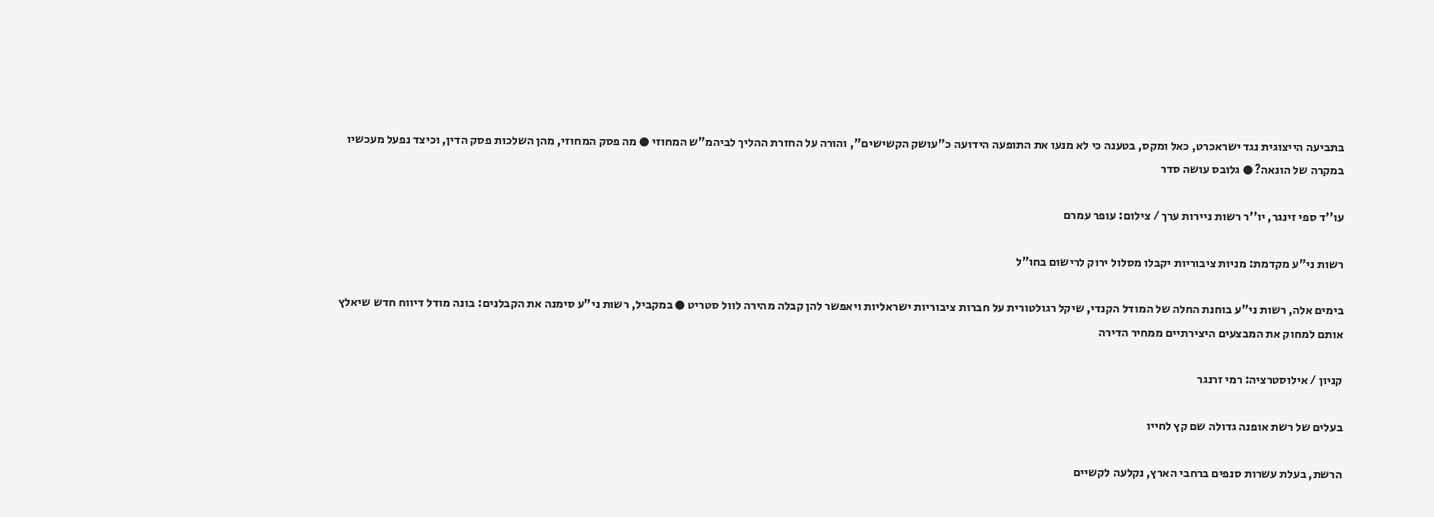בתביעה הייצוגית נגד ישראכרט, כאל ומקס, בטענה כי לא מנעו את התופעה הידועה כ"עושק הקשישים", והורה על החזרת ההליך לביהמ"ש המחוזי ● מה פסק המחוזי, מהן השלכות פסק הדין, וכיצד נפעל מעכשיו במקרה של הונאה? ● גלובס עושה סדר

עו''ד ספי זינגר, יו''ר רשות ניירות ערך / צילום: עופר עמרם

רשות ני"ע מקדמת: מניות ציבוריות יקבלו מסלול ירוק לרישום בחו"ל

בימים אלה, רשות ני"ע בוחנת החלה של המודל הקנדי, שיקל רגולטורית על חברות ציבוריות ישראליות ויאפשר להן קבלה מהירה לוול סטריט ● במקביל, רשות ני"ע סימנה את הקבלנים: בונה מודל דיווח חדש שיאלץ אותם למחוק את המבצעים היצירתיים ממחיר הדירה

קניון / אילוסטרציה: רמי זרנגר

בעלים של רשת אופנה גדולה שם קץ לחייו

הרשת, בעלת עשרות סנפים ברחבי הארץ, נקלעה לקשיים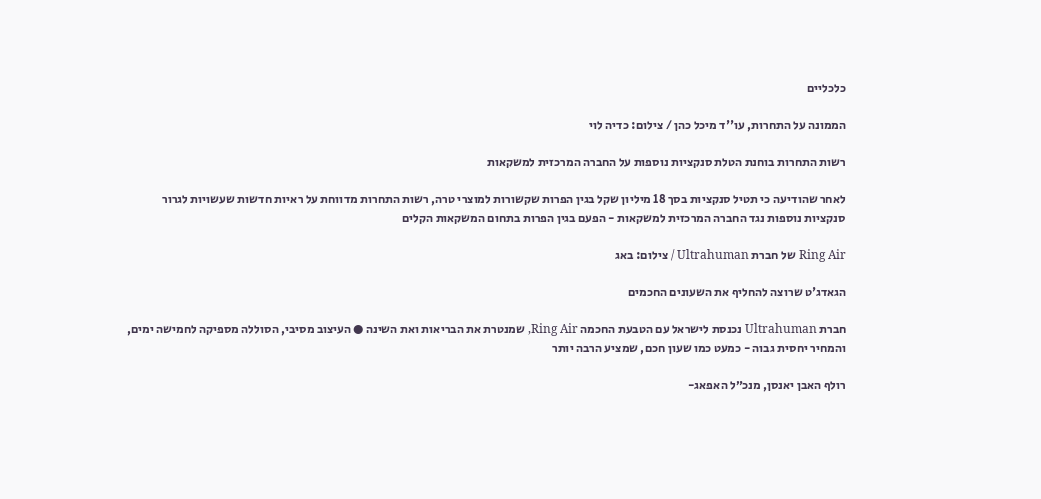כלכליים

הממונה על התחרות, עו''ד מיכל כהן / צילום: כדיה לוי

רשות התחרות בוחנת הטלת סנקציות נוספות על החברה המרכזית למשקאות

לאחר שהודיעה כי תטיל סנקציות בסך 18 מיליון שקל בגין הפרות שקשורות למוצרי טרה, רשות התחרות מדווחת על ראיות חדשות שעשויות לגרור סנקציות נוספות נגד החברה המרכזית למשקאות - הפעם בגין הפרות בתחום המשקאות הקלים

Ring Air של חברת Ultrahuman / צילום: באג

הגאדג'ט שרוצה להחליף את השעונים החכמים

חברת Ultrahuman נכנסת לישראל עם הטבעת החכמה Ring Air, שמנטרת את הבריאות ואת השינה ● העיצוב מסיבי, הסוללה מספיקה לחמישה ימים, והמחיר יחסית גבוה - כמעט כמו שעון חכם, שמציע הרבה יותר

רולף האבן יאנסן, מנכ״ל האפאג-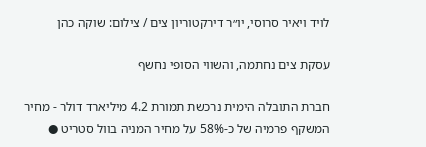לויד ויאיר סרוסי, יו״ר דירקטוריון צים / צילום: שוקה כהן

עסקת צים נחתמה, והשווי הסופי נחשף

חברת התובלה הימית נרכשת תמורת 4.2 מיליארד דולר - מחיר המשקף פרמיה של כ-58% על מחיר המניה בוול סטריט ●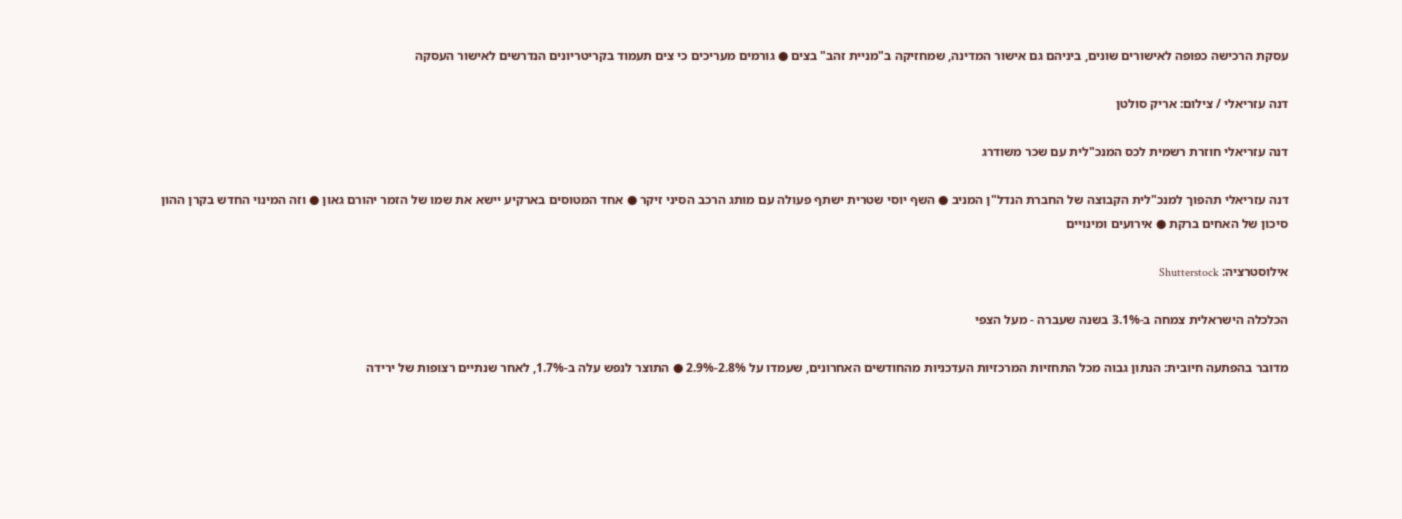עסקת הרכישה כפופה לאישורים שונים, ביניהם גם אישור המדינה, שמחזיקה ב"מניית זהב" בצים ● גורמים מעריכים כי צים תעמוד בקריטריונים הנדרשים לאישור העסקה

דנה עזריאלי / צילום: אריק סולטן

דנה עזריאלי חוזרת רשמית לכס המנכ"לית עם שכר משודרג

דנה עזריאלי תהפוך למנכ"לית הקבוצה של החברת הנדל"ן המניב ● השף יוסי שטרית ישתף פעולה עם מותג הרכב הסיני זיקר ● אחד המטוסים בארקיע יישא את שמו של הזמר יהורם גאון ● וזה המינוי החדש בקרן ההון סיכון של האחים ברקת ● אירועים ומינויים

אילוסטרציה: Shutterstock

הכלכלה הישראלית צמחה ב-3.1% בשנה שעברה - מעל הצפי

מדובר בהפתעה חיובית: הנתון גבוה מכל התחזיות המרכזיות העדכניות מהחודשים האחרונים, שעמדו על 2.8%-2.9% ● התוצר לנפש עלה ב-1.7%, לאחר שנתיים רצופות של ירידה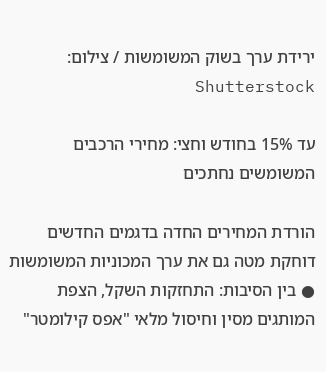ירידת ערך בשוק המשומשות / צילום: Shutterstock

עד 15% בחודש וחצי: מחירי הרכבים המשומשים נחתכים

הורדת המחירים החדה בדגמים החדשים דוחקת מטה גם את ערך המכוניות המשומשות ● בין הסיבות: התחזקות השקל, הצפת המותגים מסין וחיסול מלאי "אפס קילומטר"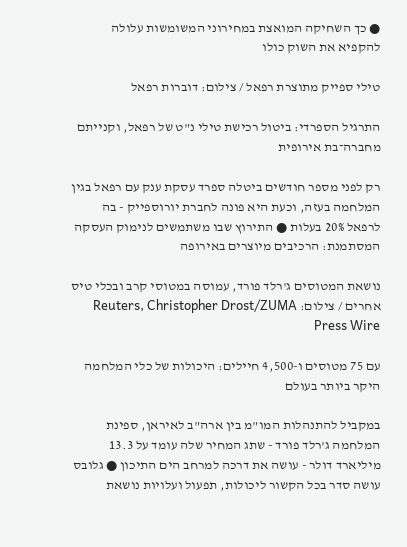● כך השחיקה המואצת במחירוני המשומשות עלולה להקפיא את השוק כולו

טילי ספייק מתוצרת רפאל / צילום: דוברות רפאל

התרגיל הספרדי: ביטול רכישת טילי נ"ט של רפאל, וקנייתם מחברה־בת אירופית

רק לפני מספר חודשים ביטלה ספרד עסקת ענק עם רפאל בגין המלחמה בעזה, וכעת היא פונה לחברת יורוספייק - בה לרפאל 20% בעלות ● התירוץ שבו משתמשים לנימוק העסקה המסתמנת: הרכיבים מיוצרים באירופה

נושאת המטוסים ג'רלד פורד, עמוסה במטוסי קרב ובכלי טיס אחרים / צילום: Reuters, Christopher Drost/ZUMA Press Wire

עם 75 מטוסים ו-4,500 חיילים: היכולות של כלי המלחמה היקר ביותר בעולם

במקביל להתנהלות המו"מ בין ארה"ב לאיראן, ספינת המלחמה ג'רלד פורד - שתג המחיר שלה עומד על 13.3 מיליארד דולר - עושה את דרכה למרחב הים התיכון ● גלובס עושה סדר בכל הקשור ליכולות, תפעול ועלויות נושאת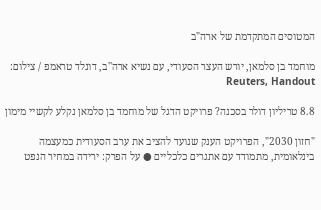המטוסים המתקדמת של ארה"ב

מוחמד בן סלמאן, יורש העצר הסעודי, עם נשיא ארה''ב, דונלד טראמפ / צילום: Reuters, Handout

8.8 טריליון דולר בסכנה? פרויקט הדגל של מוחמד בן סלמאן נקלע לקשיי מימון

"חזון 2030", הפרויקט הענק שנועד להציב את ערב הסעודית כמעצמה בינלאומית, מתמודד עם אתגרים כלכליים ● על הפרק: ירידה במחיר הנפט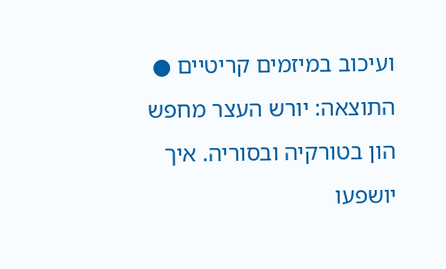ועיכוב במיזמים קריטיים ● התוצאה: יורש העצר מחפש הון בטורקיה ובסוריה. איך יושפעו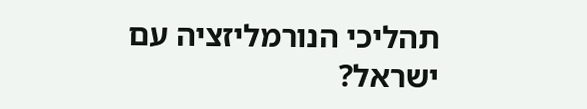תהליכי הנורמליזציה עם ישראל?